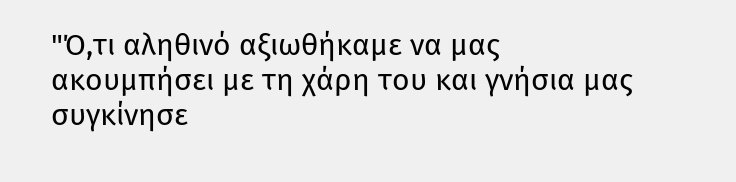"Ό,τι αληθινό αξιωθήκαμε να μας ακουμπήσει με τη χάρη του και γνήσια μας
συγκίνησε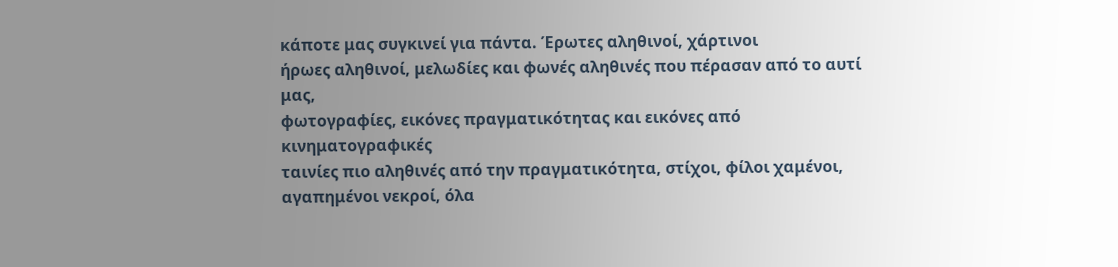κάποτε μας συγκινεί για πάντα. Έρωτες αληθινοί, χάρτινοι
ήρωες αληθινοί, μελωδίες και φωνές αληθινές που πέρασαν από το αυτί μας,
φωτογραφίες, εικόνες πραγματικότητας και εικόνες από κινηματογραφικές
ταινίες πιο αληθινές από την πραγματικότητα, στίχοι, φίλοι χαμένοι,
αγαπημένοι νεκροί, όλα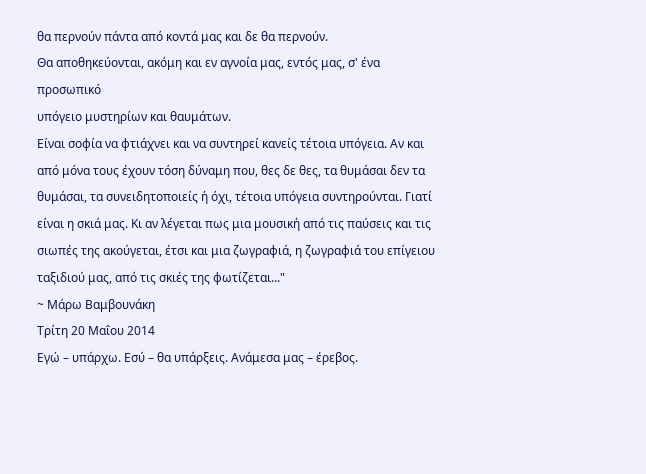θα περνούν πάντα από κοντά μας και δε θα περνούν.
Θα αποθηκεύονται, ακόμη και εν αγνοία μας, εντός μας, σ' ένα προσωπικό
υπόγειο μυστηρίων και θαυμάτων.
Είναι σοφία να φτιάχνει και να συντηρεί κανείς τέτοια υπόγεια. Αν και
από μόνα τους έχουν τόση δύναμη που, θες δε θες, τα θυμάσαι δεν τα
θυμάσαι, τα συνειδητοποιείς ή όχι, τέτοια υπόγεια συντηρούνται. Γιατί
είναι η σκιά μας. Κι αν λέγεται πως μια μουσική από τις παύσεις και τις
σιωπές της ακούγεται, έτσι και μια ζωγραφιά, η ζωγραφιά του επίγειου
ταξιδιού μας, από τις σκιές της φωτίζεται..."
~ Μάρω Βαμβουνάκη
Τρίτη 20 Μαΐου 2014
Εγώ – υπάρχω. Εσύ – θα υπάρξεις. Ανάμεσα μας – έρεβος.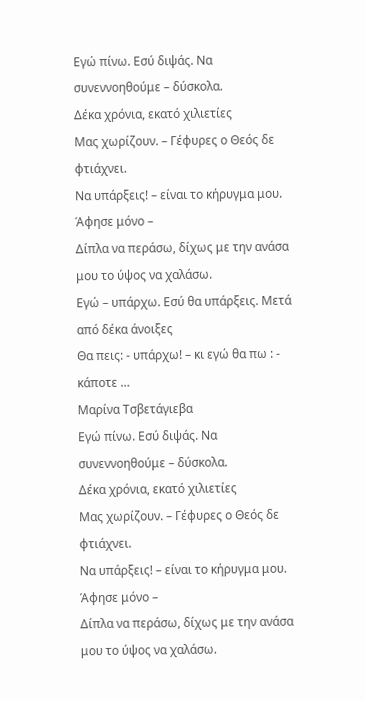Εγώ πίνω. Εσύ διψάς. Να συνεννοηθούμε – δύσκολα.
Δέκα χρόνια, εκατό χιλιετίες
Μας χωρίζουν. – Γέφυρες ο Θεός δε φτιάχνει.
Να υπάρξεις! – είναι το κήρυγμα μου. Άφησε μόνο –
Δίπλα να περάσω, δίχως με την ανάσα μου το ύψος να χαλάσω.
Εγώ – υπάρχω. Εσύ θα υπάρξεις. Μετά από δέκα άνοιξες
Θα πεις: - υπάρχω! – κι εγώ θα πω : - κάποτε …
Μαρίνα Τσβετάγιεβα
Εγώ πίνω. Εσύ διψάς. Να συνεννοηθούμε – δύσκολα.
Δέκα χρόνια, εκατό χιλιετίες
Μας χωρίζουν. – Γέφυρες ο Θεός δε φτιάχνει.
Να υπάρξεις! – είναι το κήρυγμα μου. Άφησε μόνο –
Δίπλα να περάσω, δίχως με την ανάσα μου το ύψος να χαλάσω.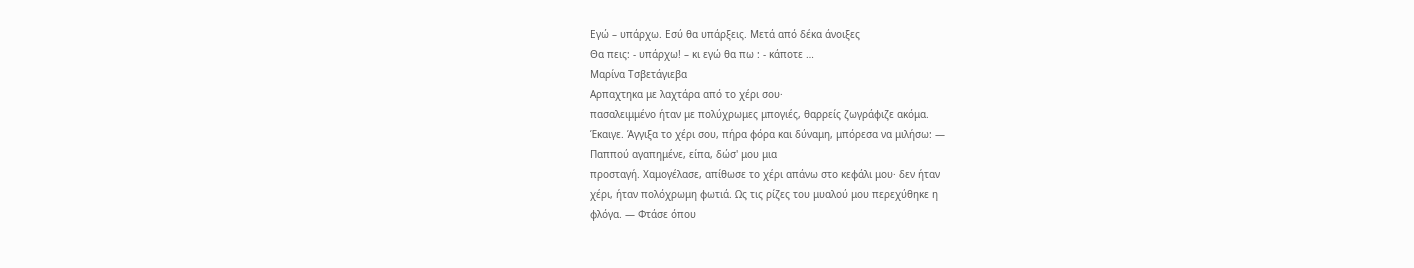Εγώ – υπάρχω. Εσύ θα υπάρξεις. Μετά από δέκα άνοιξες
Θα πεις: - υπάρχω! – κι εγώ θα πω : - κάποτε …
Μαρίνα Τσβετάγιεβα
Αρπαχτηκα με λαχτάρα από το χέρι σου·
πασαλειμμένο ήταν με πολύχρωμες μπογιές, θαρρείς ζωγράφιζε ακόμα.
Έκαιγε. Άγγιξα το χέρι σου, πήρα φόρα και δύναμη, μπόρεσα να μιλήσω: —
Παππού αγαπημένε, είπα, δώσ' μου μια
προσταγή. Χαμογέλασε, απίθωσε το χέρι απάνω στο κεφάλι μου· δεν ήταν
χέρι, ήταν πολόχρωμη φωτιά. Ως τις ρίζες του μυαλού μου περεχύθηκε η
φλόγα. — Φτάσε όπου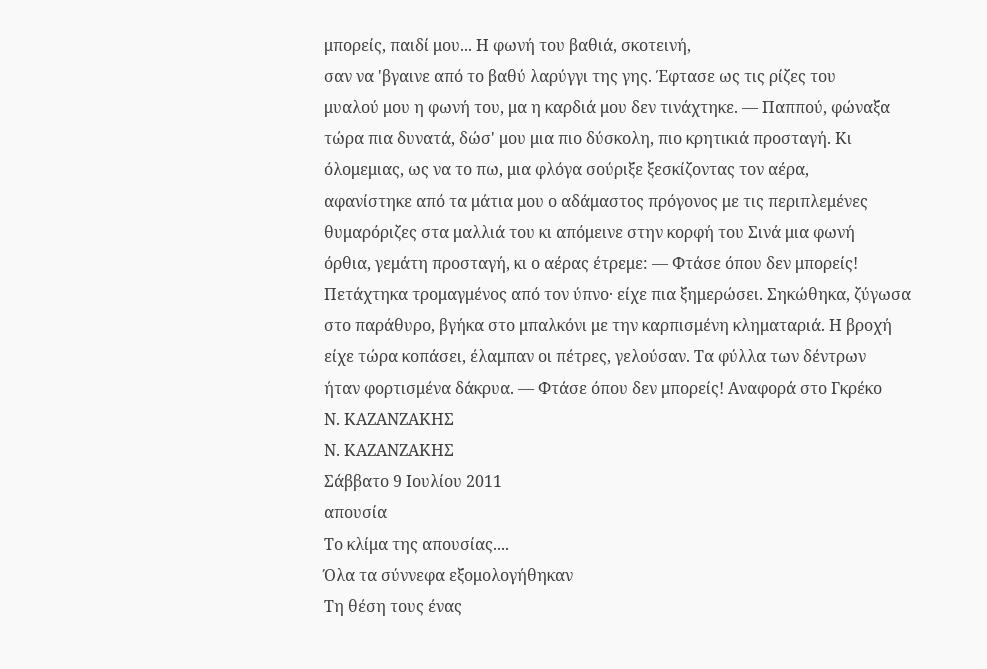μπορείς, παιδί μου... Η φωνή του βαθιά, σκοτεινή,
σαν να 'βγαινε από το βαθύ λαρύγγι της γης. Έφτασε ως τις ρίζες του
μυαλού μου η φωνή του, μα η καρδιά μου δεν τινάχτηκε. — Παππού, φώναξα
τώρα πια δυνατά, δώσ' μου μια πιο δύσκολη, πιο κρητικιά προσταγή. Κι
όλομεμιας, ως να το πω, μια φλόγα σούριξε ξεσκίζοντας τον αέρα,
αφανίστηκε από τα μάτια μου ο αδάμαστος πρόγονος με τις περιπλεμένες
θυμαρόριζες στα μαλλιά του κι απόμεινε στην κορφή του Σινά μια φωνή
όρθια, γεμάτη προσταγή, κι ο αέρας έτρεμε: — Φτάσε όπου δεν μπορείς!
Πετάχτηκα τρομαγμένος από τον ύπνο· είχε πια ξημερώσει. Σηκώθηκα, ζύγωσα
στο παράθυρο, βγήκα στο μπαλκόνι με την καρπισμένη κληματαριά. Η βροχή
είχε τώρα κοπάσει, έλαμπαν οι πέτρες, γελούσαν. Τα φύλλα των δέντρων
ήταν φορτισμένα δάκρυα. — Φτάσε όπου δεν μπορείς! Aναφορά στο Γκρέκο
Ν. ΚΑΖΑΝΖΑΚΗΣ
Ν. ΚΑΖΑΝΖΑΚΗΣ
Σάββατο 9 Ιουλίου 2011
απουσία
Το κλίμα της απουσίας....
Όλα τα σύννεφα εξομολογήθηκαν
Τη θέση τους ένας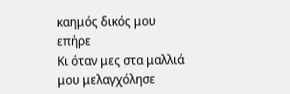καημός δικός μου επήρε
Κι όταν μες στα μαλλιά μου μελαγχόλησε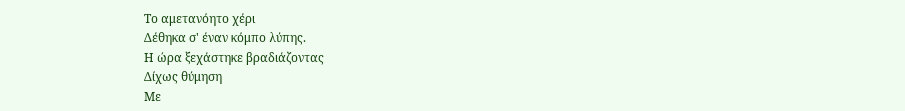Το αμετανόητο χέρι
Δέθηκα σ' έναν κόμπο λύπης.
Η ώρα ξεχάστηκε βραδιάζοντας
Δίχως θύμηση
Με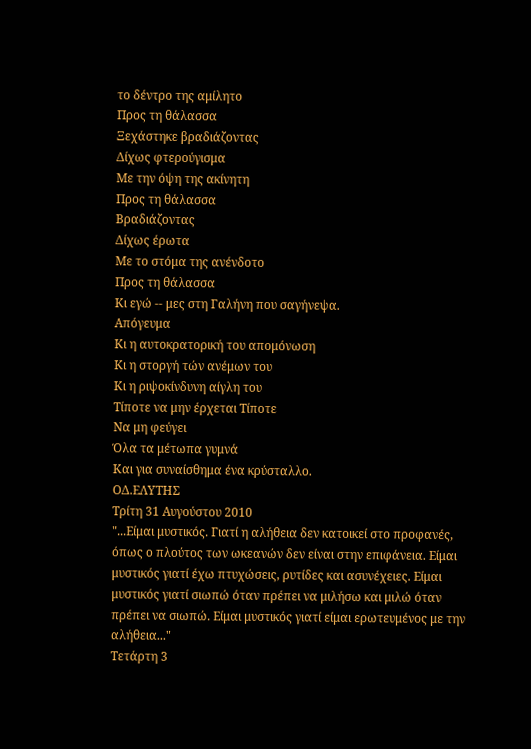το δέντρο της αμίλητο
Προς τη θάλασσα
Ξεχάστηκε βραδιάζοντας
Δίχως φτερούγισμα
Με την όψη της ακίνητη
Προς τη θάλασσα
Βραδιάζοντας
Δίχως έρωτα
Με το στόμα της ανένδοτο
Προς τη θάλασσα
Κι εγώ -- μες στη Γαλήνη που σαγήνεψα.
Απόγευμα
Κι η αυτοκρατορική του απομόνωση
Κι η στοργή τών ανέμων του
Κι η ριψοκίνδυνη αίγλη του
Τίποτε να μην έρχεται Τίποτε
Να μη φεύγει
Όλα τα μέτωπα γυμνά
Και για συναίσθημα ένα κρύσταλλο.
ΟΔ.ΕΛΥΤΗΣ
Τρίτη 31 Αυγούστου 2010
"...Είμαι μυστικός. Γιατί η αλήθεια δεν κατοικεί στο προφανές, όπως ο πλούτος των ωκεανών δεν είναι στην επιφάνεια. Είμαι μυστικός γιατί έχω πτυχώσεις, ρυτίδες και ασυνέχειες. Είμαι μυστικός γιατί σιωπώ όταν πρέπει να μιλήσω και μιλώ όταν πρέπει να σιωπώ. Είμαι μυστικός γιατί είμαι ερωτευμένος με την αλήθεια..."
Τετάρτη 3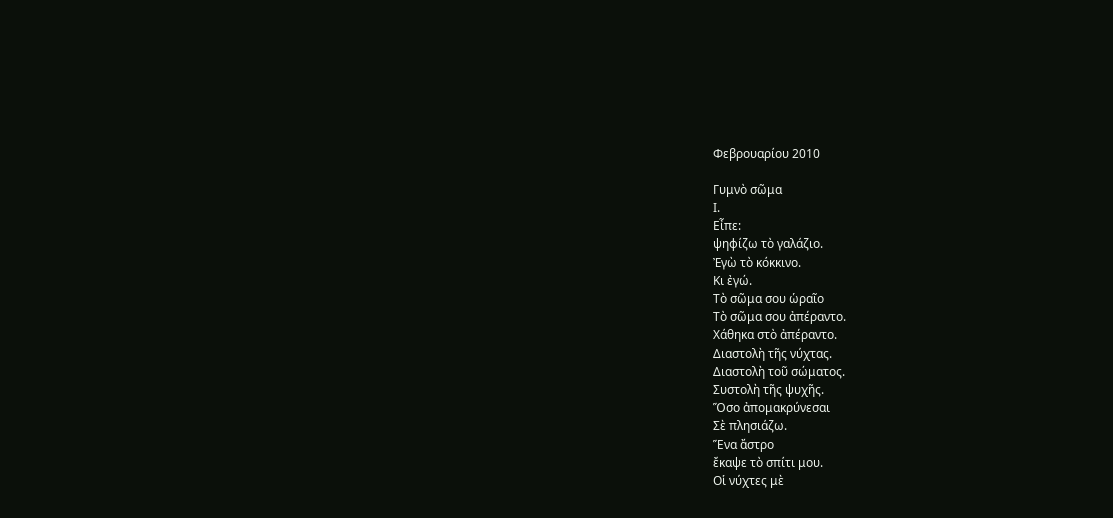Φεβρουαρίου 2010

Γυμνὸ σῶμα
Ι.
Εἶπε:
ψηφίζω τὸ γαλάζιο.
Ἐγὼ τὸ κόκκινο.
Κι ἐγώ.
Τὸ σῶμα σου ὡραῖο
Τὸ σῶμα σου ἀπέραντο.
Χάθηκα στὸ ἀπέραντο.
Διαστολὴ τῆς νύχτας.
Διαστολὴ τοῦ σώματος.
Συστολὴ τῆς ψυχῆς.
Ὅσο ἀπομακρύνεσαι
Σὲ πλησιάζω.
Ἕνα ἄστρο
ἔκαψε τὸ σπίτι μου.
Οἱ νύχτες μὲ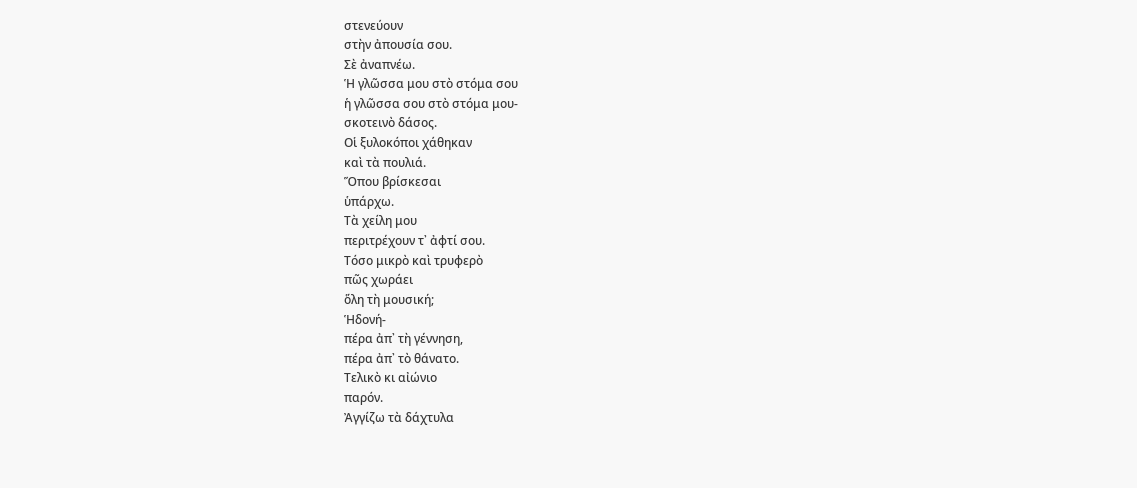στενεύουν
στὴν ἀπουσία σου.
Σὲ ἀναπνέω.
Ἡ γλῶσσα μου στὸ στόμα σου
ἡ γλῶσσα σου στὸ στόμα μου-
σκοτεινὸ δάσος.
Οἱ ξυλοκόποι χάθηκαν
καὶ τὰ πουλιά.
Ὅπου βρίσκεσαι
ὑπάρχω.
Τὰ χείλη μου
περιτρέχουν τ᾿ ἀφτί σου.
Τόσο μικρὸ καὶ τρυφερὸ
πῶς χωράει
ὅλη τὴ μουσική;
Ἡδονή-
πέρα ἀπ᾿ τὴ γέννηση,
πέρα ἀπ᾿ τὸ θάνατο.
Τελικὸ κι αἰώνιο
παρόν.
Ἀγγίζω τὰ δάχτυλα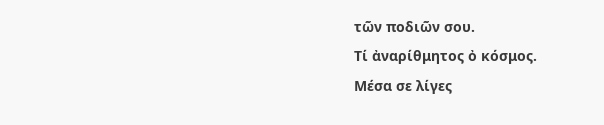τῶν ποδιῶν σου.
Τί ἀναρίθμητος ὀ κόσμος.
Μέσα σε λίγες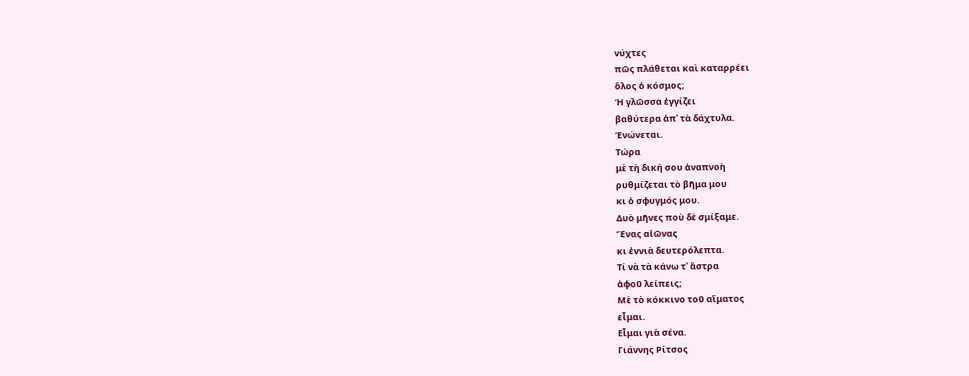νύχτες
πῶς πλάθεται καὶ καταρρέει
ὅλος ὁ κόσμος;
Ἡ γλῶσσα ἐγγίζει
βαθύτερα ἀπ᾿ τὰ δάχτυλα.
Ἑνώνεται.
Τώρα
μὲ τὴ δική σου ἀναπνοὴ
ρυθμίζεται τὸ βῆμα μου
κι ὁ σφυγμός μου.
Δυὸ μῆνες ποὺ δὲ σμίξαμε.
Ἕνας αἰῶνας
κι ἐννιὰ δευτερόλεπτα.
Τί νὰ τὰ κάνω τ᾿ ἄστρα
ἀφοῦ λείπεις;
Μὲ τὸ κόκκινο τοῦ αἵματος
εἶμαι.
Εἶμαι γιὰ σένα.
Γιάννης Ρίτσος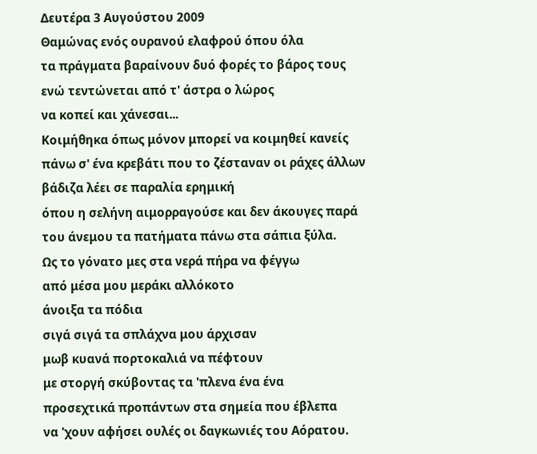Δευτέρα 3 Αυγούστου 2009
Θαμώνας ενός ουρανού ελαφρού όπου όλα
τα πράγματα βαραίνουν δυό φορές το βάρος τους
ενώ τεντώνεται από τ' άστρα ο λώρος
να κοπεί και χάνεσαι...
Κοιμήθηκα όπως μόνον μπορεί να κοιμηθεί κανείς
πάνω σ' ένα κρεβάτι που το ζέσταναν οι ράχες άλλων
βάδιζα λέει σε παραλία ερημική
όπου η σελήνη αιμορραγούσε και δεν άκουγες παρά
του άνεμου τα πατήματα πάνω στα σάπια ξύλα.
Ως το γόνατο μες στα νερά πήρα να φέγγω
από μέσα μου μεράκι αλλόκοτο
άνοιξα τα πόδια
σιγά σιγά τα σπλάχνα μου άρχισαν
μωβ κυανά πορτοκαλιά να πέφτουν
με στοργή σκύβοντας τα 'πλενα ένα ένα
προσεχτικά προπάντων στα σημεία που έβλεπα
να 'χουν αφήσει ουλές οι δαγκωνιές του Αόρατου.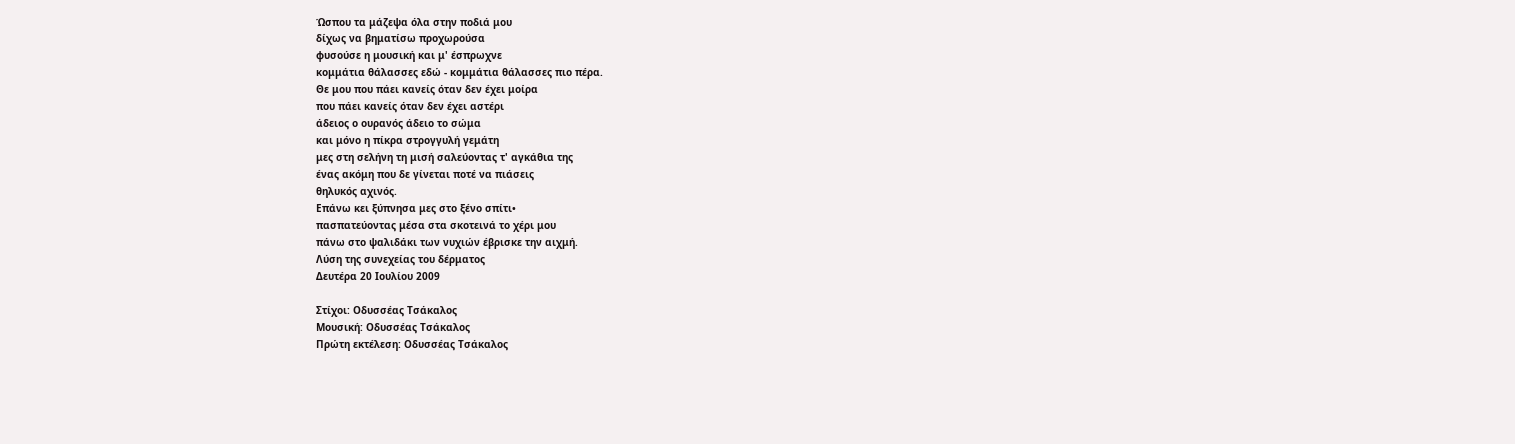Ώσπου τα μάζεψα όλα στην ποδιά μου
δίχως να βηματίσω προχωρούσα
φυσούσε η μουσική και μ' έσπρωχνε
κομμάτια θάλασσες εδώ - κομμάτια θάλασσες πιο πέρα.
Θε μου που πάει κανείς όταν δεν έχει μοίρα
που πάει κανείς όταν δεν έχει αστέρι
άδειος ο ουρανός άδειο το σώμα
και μόνο η πίκρα στρογγυλή γεμάτη
μες στη σελήνη τη μισή σαλεύοντας τ' αγκάθια της
ένας ακόμη που δε γίνεται ποτέ να πιάσεις
θηλυκός αχινός.
Επάνω κει ξύπνησα μες στο ξένο σπίτι•
πασπατεύοντας μέσα στα σκοτεινά το χέρι μου
πάνω στο ψαλιδάκι των νυχιών έβρισκε την αιχμή.
Λύση της συνεχείας του δέρματος
Δευτέρα 20 Ιουλίου 2009

Στίχοι: Οδυσσέας Τσάκαλος
Μουσική: Οδυσσέας Τσάκαλος
Πρώτη εκτέλεση: Οδυσσέας Τσάκαλος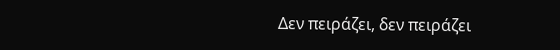Δεν πειράζει, δεν πειράζει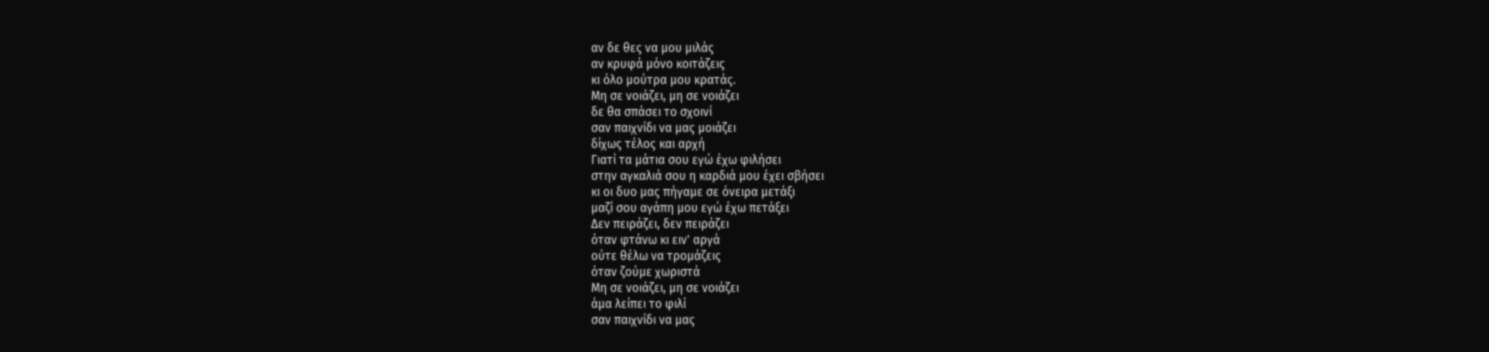αν δε θες να μου μιλάς
αν κρυφά μόνο κοιτάζεις
κι όλο μούτρα μου κρατάς.
Μη σε νοιάζει, μη σε νοιάζει
δε θα σπάσει το σχοινί
σαν παιχνίδι να μας μοιάζει
δίχως τέλος και αρχή
Γιατί τα μάτια σου εγώ έχω φιλήσει
στην αγκαλιά σου η καρδιά μου έχει σβήσει
κι οι δυο μας πήγαμε σε όνειρα μετάξι
μαζί σου αγάπη μου εγώ έχω πετάξει
Δεν πειράζει, δεν πειράζει
όταν φτάνω κι ειν' αργά
ούτε θέλω να τρομάζεις
όταν ζούμε χωριστά
Μη σε νοιάζει, μη σε νοιάζει
άμα λείπει το φιλί
σαν παιχνίδι να μας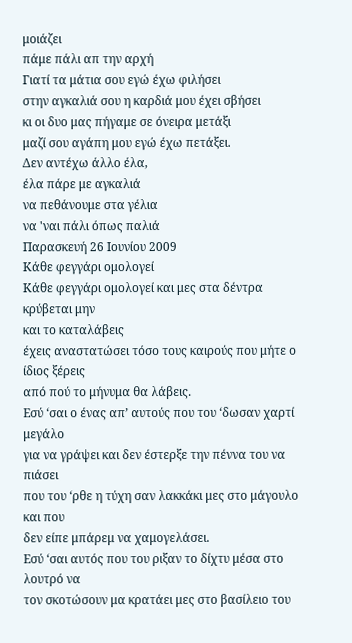μοιάζει
πάμε πάλι απ την αρχή
Γιατί τα μάτια σου εγώ έχω φιλήσει
στην αγκαλιά σου η καρδιά μου έχει σβήσει
κι οι δυο μας πήγαμε σε όνειρα μετάξι
μαζί σου αγάπη μου εγώ έχω πετάξει.
Δεν αντέχω άλλο έλα,
έλα πάρε με αγκαλιά
να πεθάνουμε στα γέλια
να 'ναι πάλι όπως παλιά
Παρασκευή 26 Ιουνίου 2009
Κάθε φεγγάρι ομολογεί
Κάθε φεγγάρι ομολογεί και μες στα δέντρα κρύβεται μην
και το καταλάβεις
έχεις αναστατώσει τόσο τους καιρούς που μήτε ο ίδιος ξέρεις
από πού το μήνυμα θα λάβεις.
Εσύ ‘σαι ο ένας απ’ αυτούς που του ‘δωσαν χαρτί μεγάλο
για να γράψει και δεν έστερξε την πέννα του να πιάσει
που του ‘ρθε η τύχη σαν λακκάκι μες στο μάγουλο και που
δεν είπε μπάρεμ να χαμογελάσει.
Εσύ ‘σαι αυτός που του ριξαν το δίχτυ μέσα στο λουτρό να
τον σκοτώσουν μα κρατάει μες στο βασίλειο του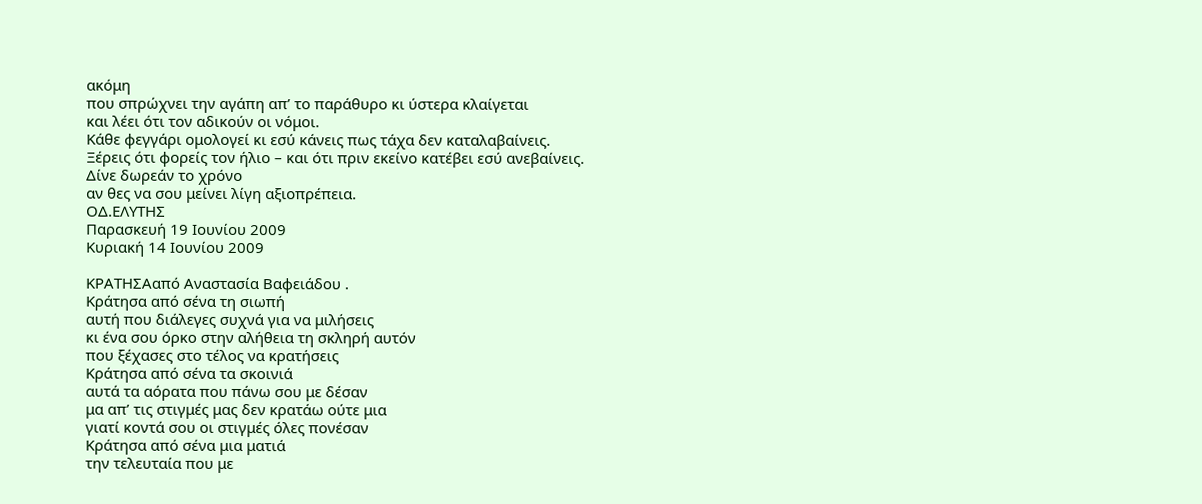ακόμη
που σπρώχνει την αγάπη απ’ το παράθυρο κι ύστερα κλαίγεται
και λέει ότι τον αδικούν οι νόμοι.
Κάθε φεγγάρι ομολογεί κι εσύ κάνεις πως τάχα δεν καταλαβαίνεις.
Ξέρεις ότι φορείς τον ήλιο – και ότι πριν εκείνο κατέβει εσύ ανεβαίνεις.
Δίνε δωρεάν το χρόνο
αν θες να σου μείνει λίγη αξιοπρέπεια.
ΟΔ.ΕΛΥΤΗΣ
Παρασκευή 19 Ιουνίου 2009
Κυριακή 14 Ιουνίου 2009

ΚΡΑΤΗΣΑαπό Αναστασία Βαφειάδου .
Κράτησα από σένα τη σιωπή
αυτή που διάλεγες συχνά για να μιλήσεις
κι ένα σου όρκο στην αλήθεια τη σκληρή αυτόν
που ξέχασες στο τέλος να κρατήσεις
Κράτησα από σένα τα σκοινιά
αυτά τα αόρατα που πάνω σου με δέσαν
μα απ’ τις στιγμές μας δεν κρατάω ούτε μια
γιατί κοντά σου οι στιγμές όλες πονέσαν
Κράτησα από σένα μια ματιά
την τελευταία που με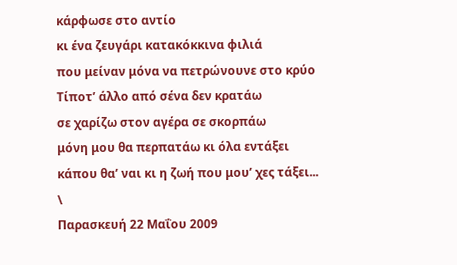κάρφωσε στο αντίο
κι ένα ζευγάρι κατακόκκινα φιλιά
που μείναν μόνα να πετρώνουνε στο κρύο
Τίποτ’ άλλο από σένα δεν κρατάω
σε χαρίζω στον αγέρα σε σκορπάω
μόνη μου θα περπατάω κι όλα εντάξει
κάπου θα’ ναι κι η ζωή που μου’ χες τάξει...
\
Παρασκευή 22 Μαΐου 2009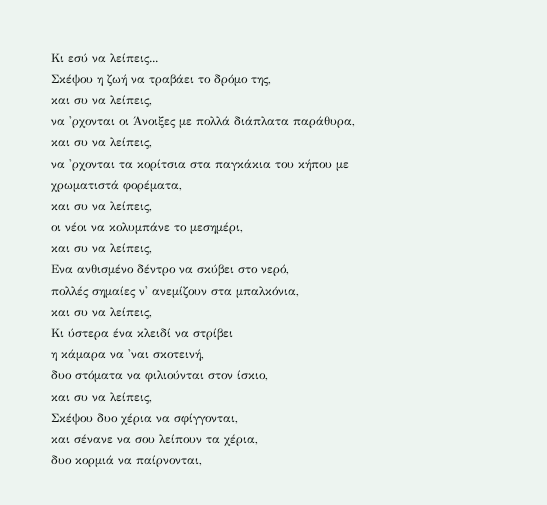Κι εσύ να λείπεις...
Σκέψου η ζωή να τραβάει το δρόμο της,
και συ να λείπεις,
να 'ρχονται οι Άνοιξες με πολλά διάπλατα παράθυρα,
και συ να λείπεις,
να 'ρχονται τα κορίτσια στα παγκάκια του κήπου με χρωματιστά φορέματα,
και συ να λείπεις,
οι νέοι να κολυμπάνε το μεσημέρι,
και συ να λείπεις,
Ενα ανθισμένο δέντρο να σκύβει στο νερό,
πολλές σημαίες ν' ανεμίζουν στα μπαλκόνια,
και συ να λείπεις,
Κι ύστερα ένα κλειδί να στρίβει
η κάμαρα να 'ναι σκοτεινή,
δυο στόματα να φιλιούνται στον ίσκιο,
και συ να λείπεις,
Σκέψου δυο χέρια να σφίγγονται,
και σένανε να σου λείπουν τα χέρια,
δυο κορμιά να παίρνονται,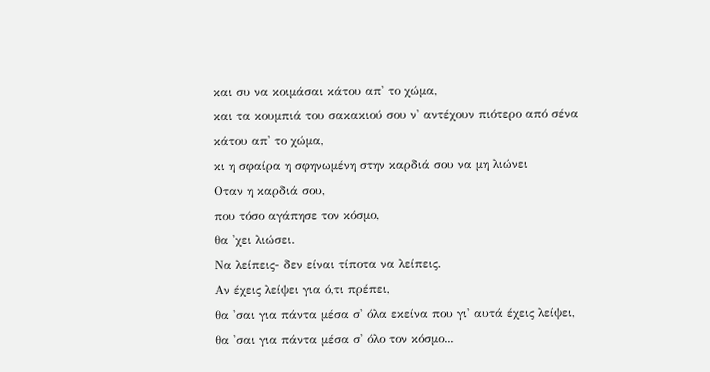και συ να κοιμάσαι κάτου απ' το χώμα,
και τα κουμπιά του σακακιού σου ν' αντέχουν πιότερο από σένα
κάτου απ' το χώμα,
κι η σφαίρα η σφηνωμένη στην καρδιά σου να μη λιώνει
Οταν η καρδιά σου,
που τόσο αγάπησε τον κόσμο,
θα 'χει λιώσει.
Να λείπεις- δεν είναι τίποτα να λείπεις.
Αν έχεις λείψει για ό,τι πρέπει,
θα 'σαι για πάντα μέσα σ' όλα εκείνα που γι' αυτά έχεις λείψει,
θα 'σαι για πάντα μέσα σ' όλο τον κόσμο...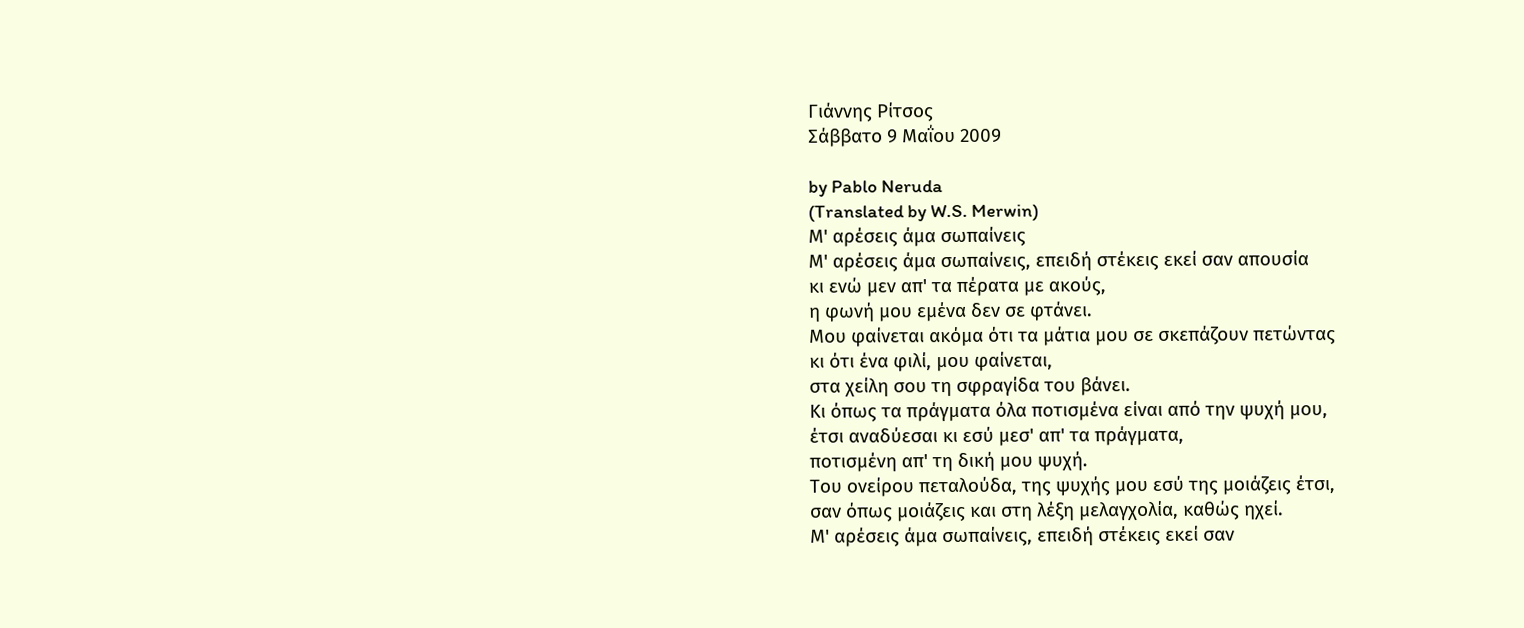Γιάννης Ρίτσος
Σάββατο 9 Μαΐου 2009

by Pablo Neruda
(Translated by W.S. Merwin)
Μ' αρέσεις άμα σωπαίνεις
Μ' αρέσεις άμα σωπαίνεις, επειδή στέκεις εκεί σαν απουσία
κι ενώ μεν απ' τα πέρατα με ακούς,
η φωνή μου εμένα δεν σε φτάνει.
Μου φαίνεται ακόμα ότι τα μάτια μου σε σκεπάζουν πετώντας
κι ότι ένα φιλί, μου φαίνεται,
στα χείλη σου τη σφραγίδα του βάνει.
Κι όπως τα πράγματα όλα ποτισμένα είναι από την ψυχή μου,
έτσι αναδύεσαι κι εσύ μεσ' απ' τα πράγματα,
ποτισμένη απ' τη δική μου ψυχή.
Του ονείρου πεταλούδα, της ψυχής μου εσύ της μοιάζεις έτσι,
σαν όπως μοιάζεις και στη λέξη μελαγχολία, καθώς ηχεί.
Μ' αρέσεις άμα σωπαίνεις, επειδή στέκεις εκεί σαν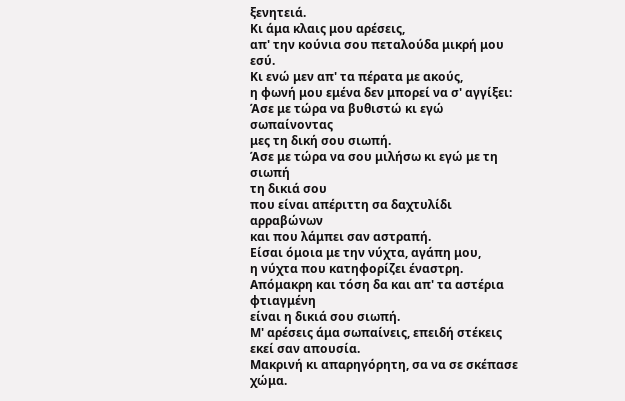ξενητειά.
Κι άμα κλαις μου αρέσεις,
απ' την κούνια σου πεταλούδα μικρή μου εσύ.
Κι ενώ μεν απ' τα πέρατα με ακούς,
η φωνή μου εμένα δεν μπορεί να σ' αγγίξει:
Άσε με τώρα να βυθιστώ κι εγώ σωπαίνοντας
μες τη δική σου σιωπή.
Άσε με τώρα να σου μιλήσω κι εγώ με τη σιωπή
τη δικιά σου
που είναι απέριττη σα δαχτυλίδι αρραβώνων
και που λάμπει σαν αστραπή.
Είσαι όμοια με την νύχτα, αγάπη μου,
η νύχτα που κατηφορίζει έναστρη.
Απόμακρη και τόση δα και απ' τα αστέρια φτιαγμένη
είναι η δικιά σου σιωπή.
Μ' αρέσεις άμα σωπαίνεις, επειδή στέκεις εκεί σαν απουσία.
Μακρινή κι απαρηγόρητη, σα να σε σκέπασε χώμα.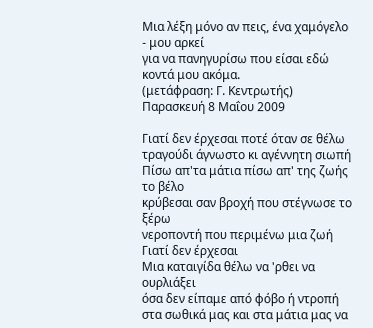Μια λέξη μόνο αν πεις, ένα χαμόγελο - μου αρκεί
για να πανηγυρίσω που είσαι εδώ κοντά μου ακόμα.
(μετάφραση: Γ. Κεντρωτής)
Παρασκευή 8 Μαΐου 2009

Γιατί δεν έρχεσαι ποτέ όταν σε θέλω
τραγούδι άγνωστο κι αγέννητη σιωπή
Πίσω απ'τα μάτια πίσω απ' της ζωής το βέλο
κρύβεσαι σαν βροχή που στέγνωσε το ξέρω
νεροποντή που περιμένω μια ζωή
Γιατί δεν έρχεσαι
Μια καταιγίδα θέλω να 'ρθει να ουρλιάξει
όσα δεν είπαμε από φόβο ή ντροπή
στα σωθικά μας και στα μάτια μας να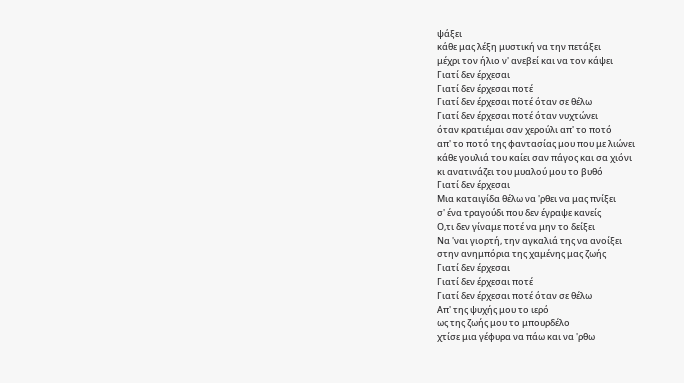ψάξει
κάθε μας λέξη μυστική να την πετάξει
μέχρι τον ήλιο ν' ανεβεί και να τον κάψει
Γιατί δεν έρχεσαι
Γιατί δεν έρχεσαι ποτέ
Γιατί δεν έρχεσαι ποτέ όταν σε θέλω
Γιατί δεν έρχεσαι ποτέ όταν νυχτώνει
όταν κρατιέμαι σαν χερούλι απ' το ποτό
απ' το ποτό της φαντασίας μου που με λιώνει
κάθε γουλιά του καίει σαν πάγος και σα χιόνι
κι ανατινάζει του μυαλού μου το βυθό
Γιατί δεν έρχεσαι
Μια καταιγίδα θέλω να 'ρθει να μας πνίξει
σ' ένα τραγούδι που δεν έγραψε κανείς
Ο,τι δεν γίναμε ποτέ να μην το δείξει
Να 'ναι γιορτή, την αγκαλιά της να ανοίξει
στην ανημπόρια της χαμένης μας ζωής
Γιατί δεν έρχεσαι
Γιατί δεν έρχεσαι ποτέ
Γιατί δεν έρχεσαι ποτέ όταν σε θέλω
Απ' της ψυχής μου το ιερό
ως της ζωής μου το μπουρδέλο
χτίσε μια γέφυρα να πάω και να 'ρθω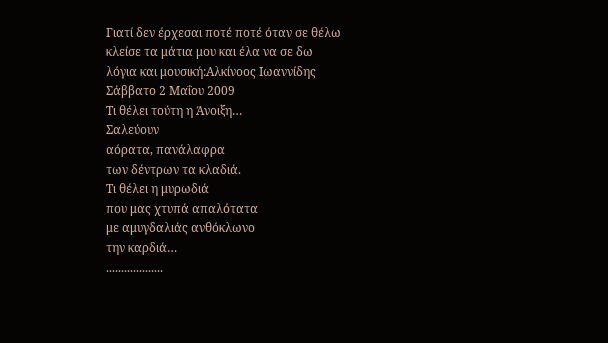Γιατί δεν έρχεσαι ποτέ ποτέ όταν σε θέλω
κλείσε τα μάτια μου και έλα να σε δω
λόγια και μουσική:Αλκίνοος Ιωαννίδης
Σάββατο 2 Μαΐου 2009
Τι θέλει τούτη η Άνοιξη…
Σαλεύουν
αόρατα, πανάλαφρα
των δέντρων τα κλαδιά.
Τι θέλει η μυρωδιά
που μας χτυπά απαλότατα
με αμυγδαλιάς ανθόκλωνο
την καρδιά…
...................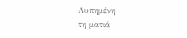Λυπημένη
τη ματιά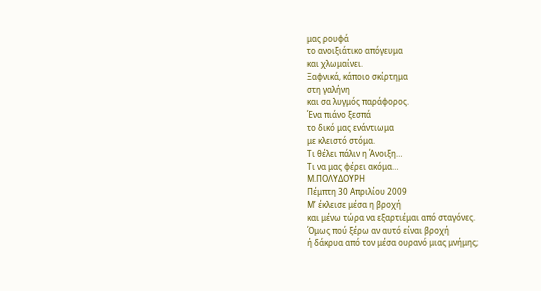μας ρουφά
το ανοιξιάτικο απόγευμα
και χλωμαίνει.
Ξαφνικά, κάποιο σκίρτημα
στη γαλήνη
και σα λυγμός παράφορος.
Ένα πιάνο ξεσπά
το δικό μας ενάντιωμα
με κλειστό στόμα.
Τι θέλει πάλιν η Άνοιξη…
Τι να μας φέρει ακόμα…
Μ.ΠΟΛΥΔΟΥΡΗ
Πέμπτη 30 Απριλίου 2009
Μ’ έκλεισε μέσα η βροχή
και μένω τώρα να εξαρτιέμαι από σταγόνες.
Όμως πού ξέρω αν αυτό είναι βροχή
ή δάκρυα από τον μέσα ουρανό μιας μνήμης;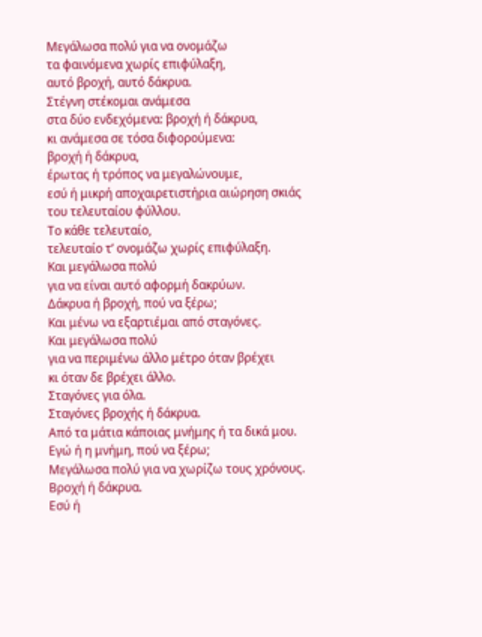Μεγάλωσα πολύ για να ονομάζω
τα φαινόμενα χωρίς επιφύλαξη,
αυτό βροχή, αυτό δάκρυα.
Στέγνη στέκομαι ανάμεσα
στα δύο ενδεχόμενα: βροχή ή δάκρυα,
κι ανάμεσα σε τόσα διφορούμενα:
βροχή ή δάκρυα,
έρωτας ή τρόπος να μεγαλώνουμε,
εσύ ή μικρή αποχαιρετιστήρια αιώρηση σκιάς
του τελευταίου φύλλου.
Το κάθε τελευταίο,
τελευταίο τ’ ονομάζω χωρίς επιφύλαξη.
Και μεγάλωσα πολύ
για να είναι αυτό αφορμή δακρύων.
Δάκρυα ή βροχή, πού να ξέρω;
Και μένω να εξαρτιέμαι από σταγόνες.
Και μεγάλωσα πολύ
για να περιμένω άλλο μέτρο όταν βρέχει
κι όταν δε βρέχει άλλο.
Σταγόνες για όλα.
Σταγόνες βροχής ή δάκρυα.
Από τα μάτια κάποιας μνήμης ή τα δικά μου.
Εγώ ή η μνήμη, πού να ξέρω;
Μεγάλωσα πολύ για να χωρίζω τους χρόνους.
Βροχή ή δάκρυα.
Εσύ ή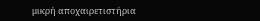μικρή αποχαιρετιστήρια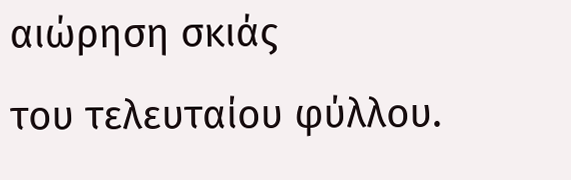αιώρηση σκιάς
του τελευταίου φύλλου.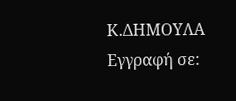Κ.ΔΗΜΟΥΛΑ
Εγγραφή σε: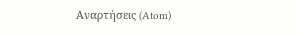Αναρτήσεις (Atom)